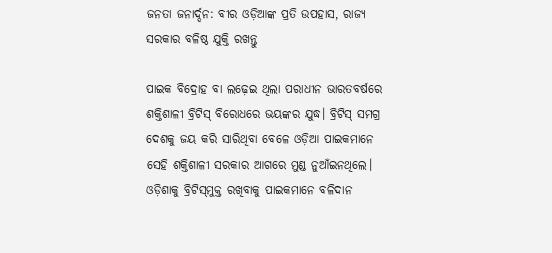ଜନତା ଜନାର୍ଦ୍ଦନ: ବୀର ଓଡ଼ିଆଙ୍କ ପ୍ରତି ଉପହାସ, ରାଜ୍ୟ ସରକାର ବଳିଷ୍ଠ ଯୁକ୍ତି ରଖନ୍ତୁ

ପାଇକ ବିଦ୍ରୋହ ବା ଲଢ଼େଇ ଥିଲା ପରାଧୀନ ଭାରତବର୍ଷରେ ଶକ୍ତିଶାଳୀ ବ୍ରିଟିସ୍‌ ବିରୋଧରେ ଭୟଙ୍କର ଯୁଦ୍ଧ। ବ୍ରିଟିସ୍‌ ସମଗ୍ର ଦେଶକୁ ଜୟ କରି ସାରିଥିବା ବେଳେ ଓଡ଼ିଆ ପାଇକମାନେ ସେହି ଶକ୍ତିଶାଳୀ ସରକାର ଆଗରେ ମୁଣ୍ଡ ନୁଆଁଇନଥିଲେ। ଓଡ଼ିଶାକୁ ବ୍ରିଟିସ୍‌ମୁକ୍ତ ରଖିବାକୁ ପାଇକମାନେ ବଳିଦାନ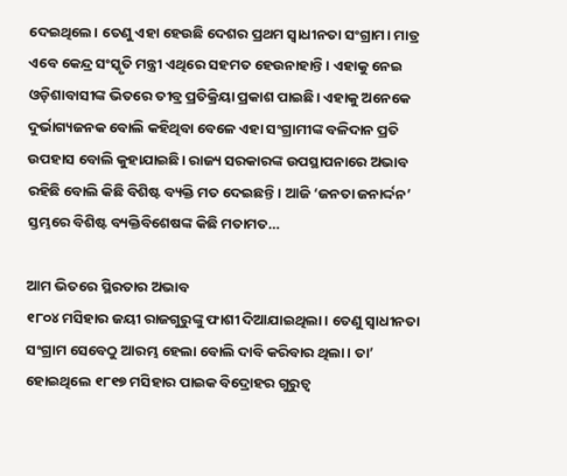ଦେଇଥିଲେ। ତେଣୁ ଏହା ହେଉଛି ଦେଶର ପ୍ରଥମ ସ୍ବାଧୀନତା ସଂଗ୍ରାମ। ମାତ୍ର ଏବେ କେନ୍ଦ୍ର ସଂସ୍କୃତି ମନ୍ତ୍ରୀ ଏଥିରେ ସହମତ ହେଉନାହାନ୍ତି। ଏହାକୁ ନେଇ ଓଡ଼ିଶାବାସୀଙ୍କ ଭିତରେ ତୀବ୍ର ପ୍ରତିକ୍ରିୟା ପ୍ରକାଶ ପାଇଛି। ଏହାକୁ ଅନେକେ ଦୁର୍ଭାଗ୍ୟଜନକ ବୋଲି କହିଥିବା ବେଳେ ଏହା ସଂଗ୍ରାମୀଙ୍କ ବଳିଦାନ ପ୍ରତି ଉପହାସ ବୋଲି ‌କୁହାଯାଇଛି। ରାଜ୍ୟ ସରକାରଙ୍କ ଉପସ୍ଥାପନାରେ ଅଭାବ ରହିଛି ବୋଲି କିଛି ବିଶିଷ୍ଟ ବ୍ୟକ୍ତି ମତ ଦେଇଛନ୍ତି। ଆଜି ‘ଜନତା ଜନାର୍ଦ୍ଦନ’ ସ୍ତମ୍ଭରେ ବିଶିଷ୍ଟ ବ୍ୟକ୍ତିବି‌ଶେଷଙ୍କ କିଛି ମତାମତ…

ଆମ ଭିତରେ ସ୍ଥିରତାର ଅଭାବ
୧୮୦୪ ମସିହାର ଜୟୀ ରାଜଗୁରୁଙ୍କୁ ଫାଶୀ ଦିଆଯାଇଥିଲା। ତେଣୁ ସ୍ବାଧୀନତା ସଂଗ୍ରାମ ସେବେଠୁ ଆରମ୍ଭ ହେଲା ବୋଲି ଦାବି କରିବାର ଥିଲା। ତା’ ହୋଇଥିଲେ ୧୮୧୭ ମସିହାର ପାଇକ ବିଦ୍ରୋହର ଗୁରୁତ୍ବ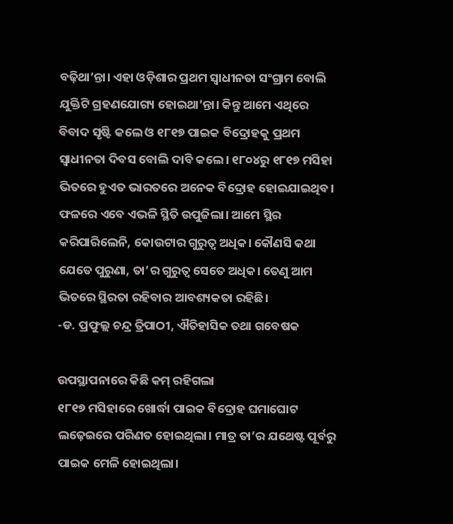ବଢ଼ିଥା’ନ୍ତା। ଏହା ଓଡ଼ିଶାର ପ୍ରଥମ ସ୍ବାଧୀନତା ସଂଗ୍ରାମ ବୋଲି ଯୁକ୍ତିଟି ଗ୍ରହଣଯୋଗ୍ୟ ହୋଇଥା’ନ୍ତା। କିନ୍ତୁ ଆମେ ଏଥିରେ ବିବାଦ ସୃଷ୍ଟି କଲେ ଓ ୧୮୧୭ ପାଇକ ବିଦ୍ରୋହକୁ ପ୍ରଥମ ସ୍ବାଧୀନତା ଦିବସ ବୋଲି ଦାବି କଲେ। ୧୮୦୪ରୁ ୧୮୧୭ ମସିହା ଭିତରେ ହୁଏତ ଭାରତରେ ଅନେକ ବିଦ୍ରୋହ ହୋଇଯାଇଥିବ। ଫଳରେ ଏବେ ଏଭଳି ସ୍ଥିତି ଉପୁଜିଲା। ଆମେ ସ୍ଥିର କରିପାରିଲେନି, କୋଉଟାର ଗୁରୁତ୍ବ ଅଧିକ। କୌଣସି କଥା ଯେ‌ତେ ପୁରୁଣା, ତା’ର ଗୁରୁତ୍ବ ସେତେ ଅଧିକ। ତେଣୁ ଆମ ଭିତରେ ସ୍ଥିରତା ରହିବାର ଆବଶ୍ୟକତା ରହିଛି।
-ଡ. ପ୍ରଫୁଲ୍ଲ ଚନ୍ଦ୍ର ତ୍ରିପା‌ଠୀ, ଐତିହାସିକ ତଥା ଗବେଷକ

ଉପସ୍ଥାପନାରେ କିଛି କମ୍ ରହିଗଲା
୧୮୧୭ ମସିହାରେ ଖୋର୍ଦ୍ଧା ପାଇକ ବିଦ୍ରୋହ ଘମାଘୋଟ ଲଢ଼େଇରେ ପରିଣତ ହୋଇଥିଲା। ମାତ୍ର ତା’ର ଯଥେଷ୍ଟ ପୂର୍ବରୁ ପାଇକ ମେଳି ହୋଇଥିଲା।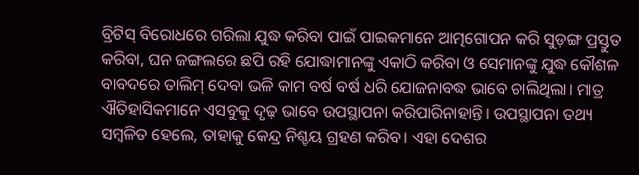ବ୍ରିଟିସ୍‌ ବିରୋଧରେ ଗରିଲା ଯୁଦ୍ଧ କରିବା ପାଇଁ ପାଇକମାନେ ଆତ୍ମଗୋପନ କରି ସୁଡ଼ଙ୍ଗ ପ୍ରସ୍ତୁତ କରିବା, ଘନ ଜଙ୍ଗଲରେ ଛପି ରହି ଯୋଦ୍ଧାମାନଙ୍କୁ ଏକାଠି କରିବା ଓ ସେମାନଙ୍କୁ ଯୁଦ୍ଧ କୌଶଳ ବାବଦରେ ତାଲିମ୍ ଦେବା ଭଳି କାମ ବର୍ଷ ବର୍ଷ ଧରି ଯୋଜନାବଦ୍ଧ ଭାବେ ଚାଲିଥିଲା। ମାତ୍ର ଐତିହାସିକମାନେ ଏସବୁକୁ ଦୃଢ଼ ଭାବେ ଉପସ୍ଥାପନା କରିପାରିନାହାନ୍ତି। ଉପସ୍ଥାପନା ତଥ୍ୟ ସମ୍ବଳିତ ହେଲେ, ତାହାକୁ କେନ୍ଦ୍ର ନିଶ୍ଚୟ ଗ୍ରହଣ କରିବ। ଏହା ଦେଶର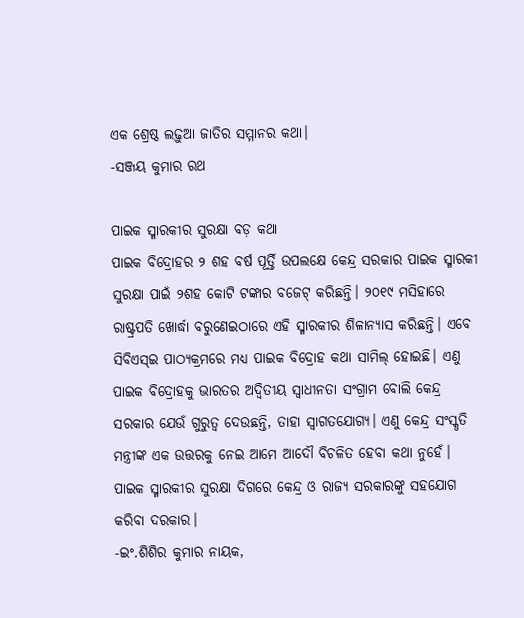ଏକ ଶ୍ରେଷ୍ଠ ଲଢ଼ୁଆ ଜାତିର ସମ୍ମାନର କଥା।
-ସଞ୍ଜୟ କୁମାର ରଥ

ପାଇକ ସ୍ମାରକୀର ସୁରକ୍ଷା ବଡ଼ କଥା
ପାଇକ ବିଦ୍ରୋହର ୨ ଶହ ବର୍ଷ ପୂର୍ତ୍ତି ଉପଲକ୍ଷେ କେନ୍ଦ୍ର ସରକାର ପାଇକ ସ୍ମାରକୀ ସୁରକ୍ଷା ପାଇଁ ୨ଶହ କୋଟି ଟଙ୍କାର ବଜେଟ୍‌ କରିଛନ୍ତି। ୨୦୧୯ ମସିହାରେ ରାଷ୍ଟ୍ରପତି ଖୋର୍ଦ୍ଧା ବରୁଣେଇଠାରେ ଏହି ସ୍ମାରକୀର ଶିଳାନ୍ୟାସ କରିଛନ୍ତି। ଏବେ ସିବିଏସ୍‌ଇ ପାଠ୍ୟକ୍ରମରେ ମଧ୍ୟ ପାଇକ ବିଦ୍ରୋହ କଥା ସାମିଲ୍ ହୋଇଛି। ଏଣୁ ପାଇକ ବିଦ୍ରୋହକୁ ଭାରତର ଅଦ୍ବିତୀୟ ସ୍ୱାଧୀନତା ସଂଗ୍ରାମ ବୋଲି କେନ୍ଦ୍ର ସରକାର ଯେଉଁ ଗୁରୁତ୍ୱ ଦେଉଛନ୍ତି, ତାହା ସ୍ୱାଗତଯୋଗ୍ୟ। ଏଣୁ କେନ୍ଦ୍ର ସଂସ୍କୃତି ମନ୍ତ୍ରୀଙ୍କ ଏକ ଉତ୍ତରକୁ ନେଇ ଆମେ ଆଦୌ ବିଚଳିତ ହେବା କଥା ନୁହେଁ। ପାଇକ ସ୍ମାରକୀର ସୁରକ୍ଷା ଦିଗରେ କେନ୍ଦ୍ର ଓ ରାଜ୍ୟ ସରକାରଙ୍କୁ ସହଯୋଗ କରିବା ଦରକାର।
-ଇଂ.ଶିଶିର କୁମାର ନାୟକ,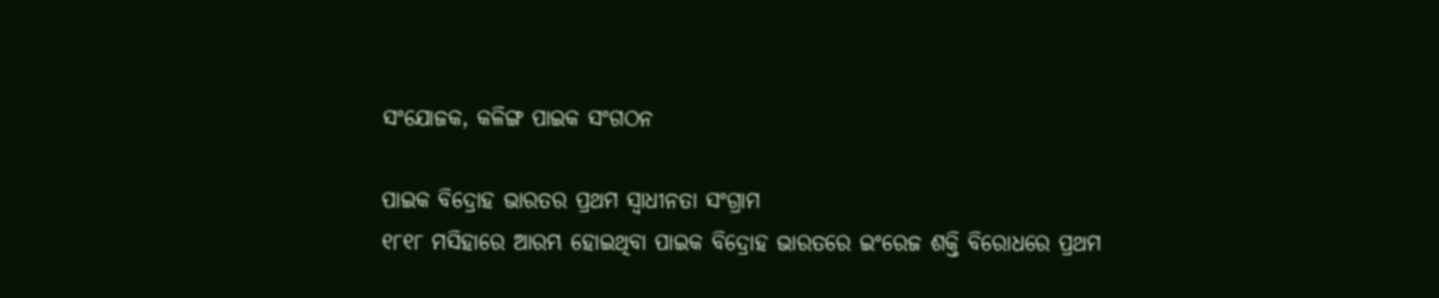ସଂଯୋଜକ, କଳିଙ୍ଗ ପାଇକ ସଂଗଠନ

ପାଇକ ବିଦ୍ରୋହ ଭାରତର ପ୍ରଥମ ସ୍ବାଧୀନତା ସଂଗ୍ରାମ
୧୮୧୮ ମସିହାରେ ଆରମ୍ଭ ହୋଇଥିବା ପାଇକ ବିଦ୍ରୋହ ଭାରତରେ ଇଂରେଜ ଶକ୍ତି ବିରୋଧରେ ପ୍ରଥମ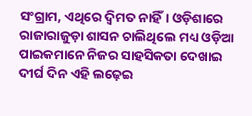ସଂଗ୍ରାମ, ଏଥିରେ ଦ୍ବିମତ ନାହିଁ। ଓଡ଼ିଶାରେ ରାଜାରାଜୁଡ଼ା ଶାସନ ଚାଲିଥି‌‌ଲେ ମଧ୍ୟ ଓଡ଼ିଆ ପାଇକମା‌ନେ ନିଜର ସାହସିକତା ଦେଖାଇ ଦୀର୍ଘ ଦିନ ଏହି ଲଢ଼‌େଇ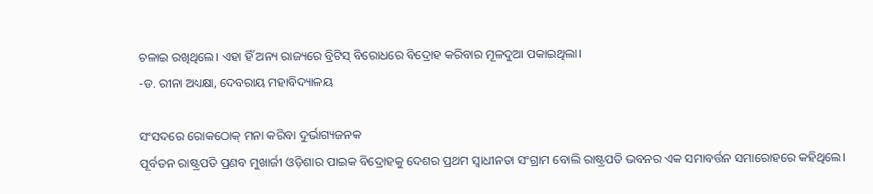ଚଳାଇ ରଖିଥିଲେ। ଏହା ହିଁ ଅନ୍ୟ ରାଜ୍ୟରେ ବ୍ରିଟିସ୍‌ ବିରୋଧରେ ବିଦ୍ରୋହ କରିବାର ମୂଳଦୁଆ ପକାଇଥିଲା।
-ଡ. ରୀନା ଅଧ୍ୟକ୍ଷା, ଦେବରାୟ ମହାବିଦ୍ୟାଳୟ

ସଂସଦରେ ରୋକଠୋକ୍ ମନା କରିବା ଦୁର୍ଭାଗ୍ୟଜନକ
ପୂର୍ବତନ ରାଷ୍ଟ୍ରପତି ପ୍ରଣବ ମୁଖାର୍ଜୀ ଓଡ଼ିଶାର ପାଇକ ବିଦ୍ରୋହକୁ ଦେଶର ପ୍ରଥମ ସ୍ବାଧୀନତା ସଂଗ୍ରାମ ବୋଲି ରାଷ୍ଟ୍ରପତି ଭବନର ଏକ ସମାବର୍ତ୍ତନ ସମାରୋହରେ କହିଥିଲେ।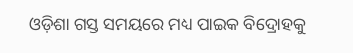ଓଡ଼ିଶା ଗସ୍ତ ସମୟରେ ମଧ୍ୟ ପାଇକ ବିଦ୍ରୋହକୁ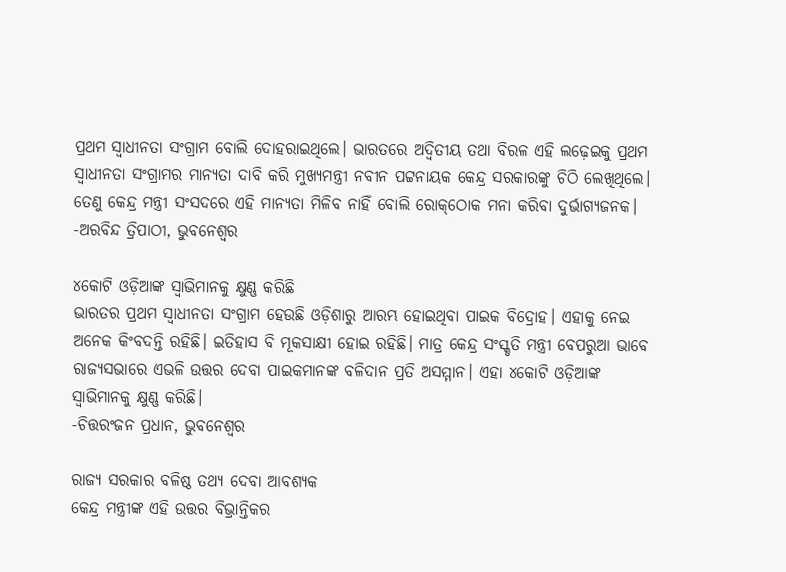ପ୍ରଥମ ସ୍ବାଧୀନତା ସଂଗ୍ରାମ ବୋଲି ଦୋହରାଇଥିଲେ। ଭାରତରେ ଅଦ୍ବିତୀୟ ତଥା ବିରଳ ଏହି ଲଢ଼େଇକୁ ପ୍ରଥମ ସ୍ବାଧୀନତା ସଂଗ୍ରାମର ମାନ୍ୟତା ଦାବି କରି ମୁଖ୍ୟମନ୍ତ୍ରୀ ନବୀନ ପଟ୍ଟନାୟକ କେନ୍ଦ୍ର ସରକାରଙ୍କୁ ଚିଠି ଲେଖିଥିଲେ। ତେଣୁ କେନ୍ଦ୍ର ମନ୍ତ୍ରୀ ସଂସଦରେ ଏହି ମାନ୍ୟତା ମିଳିବ ନାହିଁ ବୋଲି ରୋକ୍‌ଠୋକ ମନା କରିବା ଦୁର୍ଭାଗ୍ୟଜନକ।
-ଅରବିନ୍ଦ ତ୍ରିପାଠୀ, ଭୁବନେଶ୍ବର

୪କୋଟି ଓଡ଼ିଆଙ୍କ ସ୍ୱାଭିମାନକୁ କ୍ଷୁଣ୍ଣ କରିଛି
ଭାରତର ପ୍ରଥମ ସ୍ୱାଧୀନତା ସଂଗ୍ରାମ ହେଉଛି ଓଡ଼ିଶାରୁ ଆରମ୍ଭ ହୋଇଥିବା ପାଇକ ବିଦ୍ରୋହ। ଏହାକୁ ନେଇ ଅନେକ କିଂବଦନ୍ତି ରହିଛି। ଇତିହାସ ବି ମୂକସାକ୍ଷୀ ହୋଇ ରହିଛି। ମାତ୍ର କେନ୍ଦ୍ର ସଂସ୍କୃତି ମନ୍ତ୍ରୀ ବେପରୁଆ ଭାବେ ରାଜ୍ୟସଭାରେ ଏଭଳି ଉତ୍ତର ଦେବା ପାଇକମାନଙ୍କ ବଳିଦାନ ପ୍ରତି ଅସମ୍ମାନ। ଏହା ୪କୋଟି ଓଡ଼ିଆଙ୍କ ସ୍ୱାଭିମାନକୁ କ୍ଷୁଣ୍ଣ କରିଛି।
-ଚିତ୍ତରଂଜନ ପ୍ରଧାନ, ଭୁବନେଶ୍ବର

ରାଜ୍ୟ ସରକାର ବଳିଷ୍ଠ ତଥ୍ୟ ଦେବା ଆବଶ୍ୟକ
କେନ୍ଦ୍ର ମନ୍ତ୍ରୀଙ୍କ ଏହି ଉତ୍ତର ବିଭ୍ରାନ୍ତିକର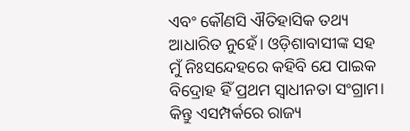ଏବଂ କୌଣସି ଐତିହାସିକ ତଥ୍ୟ ଆଧାରିତ ନୁହେଁ। ଓଡ଼ିଶାବାସୀଙ୍କ ସହ ମୁଁ ନିଃସନ୍ଦେହରେ କହିବି ଯେ ପାଇକ ବିଦ୍ରୋହ ହିଁ ପ୍ରଥମ ସ୍ବାଧୀନତା ସଂଗ୍ରାମ। କିନ୍ତୁ ଏସମ୍ପର୍କରେ ରାଜ୍ୟ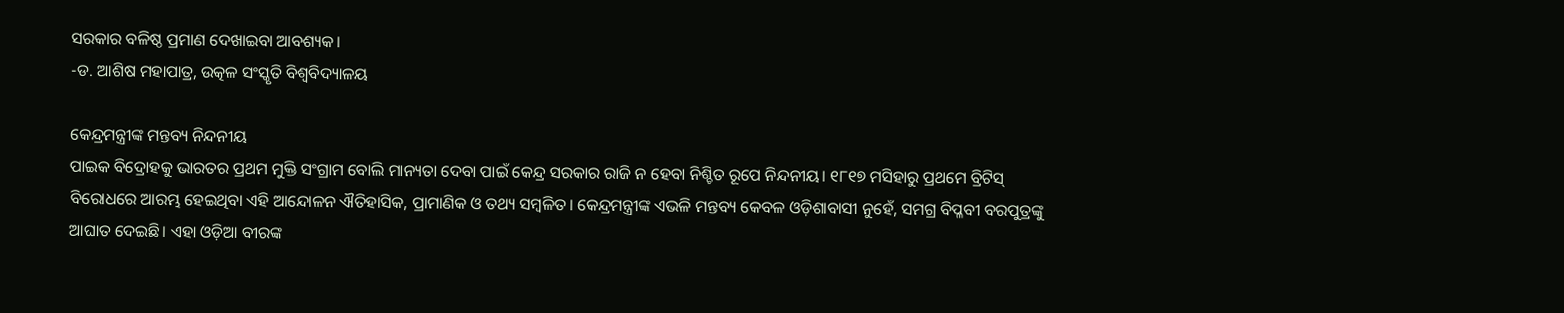ସରକାର ବଳିଷ୍ଠ ପ୍ରମାଣ ଦେଖାଇବା ଆବଶ୍ୟକ।
-ଡ. ଆଶିଷ ମହାପାତ୍ର, ଉତ୍କଳ ସଂସ୍କୃତି ବିଶ୍ୱବିଦ୍ୟାଳୟ

କେନ୍ଦ୍ରମନ୍ତ୍ରୀଙ୍କ ମନ୍ତବ୍ୟ ନିନ୍ଦନୀୟ
ପାଇକ ବିଦ୍ରୋହକୁ ଭାରତର ପ୍ରଥମ ମୁକ୍ତି ସଂଗ୍ରାମ ବୋଲି ମାନ୍ୟତା ଦେବା ପାଇଁ କେନ୍ଦ୍ର ସରକା‌ର ରାଜି ନ ହେବା ନିଶ୍ଚିତ ରୂପେ ନିନ୍ଦନୀୟ। ୧୮୧୭ ମସିହାରୁ ପ୍ରଥମେ ବ୍ରିଟିସ୍‌ ବିରୋଧରେ ଆରମ୍ଭ ହେଇଥିବା ଏହି ଆନ୍ଦୋଳନ ଐତିହାସିକ, ପ୍ରାମାଣିକ ଓ ତଥ୍ୟ ସମ୍ବଳିତ। କେନ୍ଦ୍ରମନ୍ତ୍ରୀଙ୍କ ଏଭଳି ମନ୍ତବ୍ୟ କେବଳ ଓଡ଼ିଶାବାସୀ ନୁହେଁ, ସମଗ୍ର ବିପ୍ଳବୀ ବରପୁତ୍ରଙ୍କୁ ଆଘାତ ଦେଇଛି। ଏହା ଓଡ଼ିଆ ବୀରଙ୍କ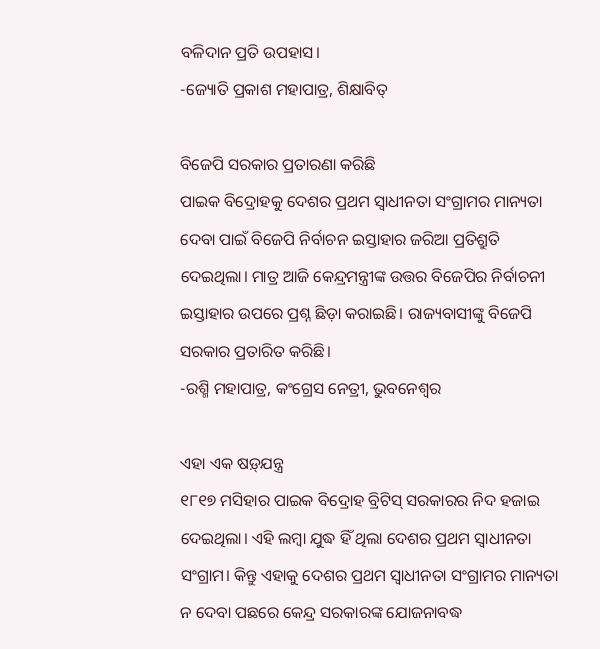ବଳିଦାନ ପ୍ରତି ଉପହାସ।
-ଜ୍ୟୋତି ପ୍ରକାଶ ମହାପାତ୍ର, ଶିକ୍ଷାବିତ୍‌

ବିଜେପି ସରକାର ପ୍ରତାରଣା କରିଛି
ପାଇକ ବିଦ୍ରୋହକୁ ଦେଶର ପ୍ରଥମ ସ୍ବାଧୀନତା ସଂଗ୍ରାମର ମାନ୍ୟତା ଦେବା ପାଇଁ ବିଜେପି ନିର୍ବାଚନ ଇସ୍ତାହାର ଜରିଆ ପ୍ରତିଶ୍ରୁତି ଦେଇଥିଲା। ମାତ୍ର ଆଜି କେନ୍ଦ୍ରମନ୍ତ୍ରୀଙ୍କ ଉତ୍ତର ବିଜେପିର ନିର୍ବାଚନୀ ଇସ୍ତାହାର ଉପରେ ପ୍ରଶ୍ନ ଛିଡ଼ା କରାଇଛି। ରାଜ୍ୟବାସୀଙ୍କୁ ବିଜେପି ସରକାର ପ୍ରତାରିତ କରିଛି।
-ରଶ୍ମି ମହାପାତ୍ର, କଂଗ୍ରେସ ନେତ୍ରୀ, ଭୁବନେଶ୍ବର

ଏହା ଏକ ଷଡ଼୍‌ଯନ୍ତ୍ର
୧୮୧୭ ମସିହାର ପାଇକ ବିଦ୍ରୋହ ବ୍ରିଟିସ୍‌ ସରକାରର ନିଦ ହଜାଇ ଦେଇଥିଲା। ଏହି ଲମ୍ବା ଯୁଦ୍ଧ ହିଁ ଥିଲା ଦେଶର ପ୍ରଥମ ସ୍ବାଧୀନତା ସଂଗ୍ରାମ। କିନ୍ତୁ ଏହାକୁ ଦେଶର ପ୍ରଥମ ସ୍ୱାଧୀନତା ସଂଗ୍ରାମର ମାନ୍ୟତା ନ ଦେବା ପଛରେ କେନ୍ଦ୍ର ସରକାରଙ୍କ ଯୋଜନାବଦ୍ଧ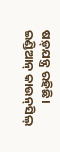ଷଡ଼୍‌ଯନ୍ତ୍ର ରହିଛି। ଇଣ୍ଡିଆନ୍‌ କାଉନ୍‌ସିଲ୍‌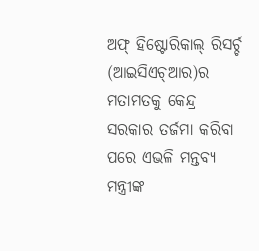ଅଫ୍‌ ହିଷ୍ଟୋରିକାଲ୍‌ ରିସର୍ଚ୍ଚ (ଆଇସିଏଚ୍ଆର)ର ମତାମତକୁ କେନ୍ଦ୍ର ସରକାର ତର୍ଜମା କରିବା ପରେ ଏଭଳି ମନ୍ତବ୍ୟ ମନ୍ତ୍ରୀଙ୍କ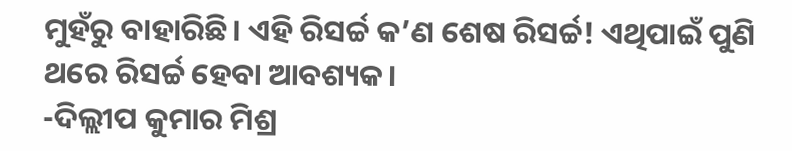ମୁହଁରୁ ବାହାରିଛି। ଏହି ରିସର୍ଚ୍ଚ କ’ଣ ଶେଷ ରିସର୍ଚ୍ଚ! ଏଥିପାଇଁ ପୁଣି ଥରେ ରିସର୍ଚ୍ଚ ହେବା ଆବଶ୍ୟକ।
-ଦିଲ୍ଲୀପ କୁମାର ମିଶ୍ର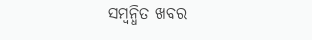ସମ୍ବନ୍ଧିତ ଖବର